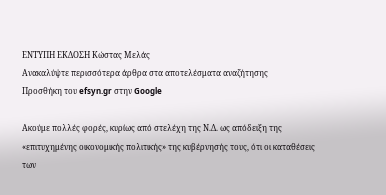ΕΝΤΥΠΗ ΕΚΔΟΣΗ Κώστας Μελάς
Ανακαλύψτε περισσότερα άρθρα στα αποτελέσματα αναζήτησης
Προσθήκη του efsyn.gr στην Google

Ακούμε πολλές φορές, κυρίως από στελέχη της Ν.Δ. ως απόδειξη της «επιτυχημένης οικονομικής πολιτικής» της κυβέρνησής τους, ότι οι καταθέσεις των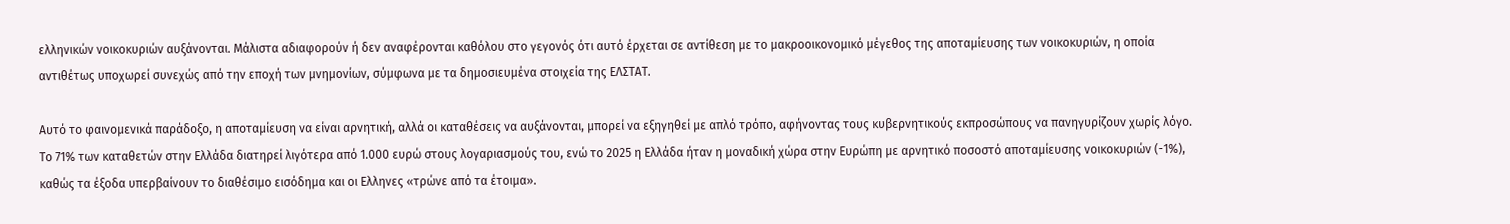ελληνικών νοικοκυριών αυξάνονται. Μάλιστα αδιαφορούν ή δεν αναφέρονται καθόλου στο γεγονός ότι αυτό έρχεται σε αντίθεση με το μακροοικονομικό μέγεθος της αποταμίευσης των νοικοκυριών, η οποία αντιθέτως υποχωρεί συνεχώς από την εποχή των μνημονίων, σύμφωνα με τα δημοσιευμένα στοιχεία της ΕΛΣΤΑΤ.

Αυτό το φαινομενικά παράδοξο, η αποταμίευση να είναι αρνητική, αλλά οι καταθέσεις να αυξάνονται, μπορεί να εξηγηθεί με απλό τρόπο, αφήνοντας τους κυβερνητικούς εκπροσώπους να πανηγυρίζουν χωρίς λόγο. Το 71% των καταθετών στην Ελλάδα διατηρεί λιγότερα από 1.000 ευρώ στους λογαριασμούς του, ενώ το 2025 η Ελλάδα ήταν η μοναδική χώρα στην Ευρώπη με αρνητικό ποσοστό αποταμίευσης νοικοκυριών (-1%), καθώς τα έξοδα υπερβαίνουν το διαθέσιμο εισόδημα και οι Ελληνες «τρώνε από τα έτοιμα».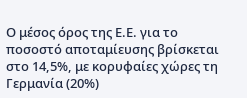Ο μέσος όρος της Ε.Ε. για το ποσοστό αποταμίευσης βρίσκεται στο 14,5%, με κορυφαίες χώρες τη Γερμανία (20%)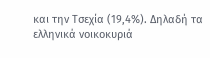και την Τσεχία (19,4%). Δηλαδή τα ελληνικά νοικοκυριά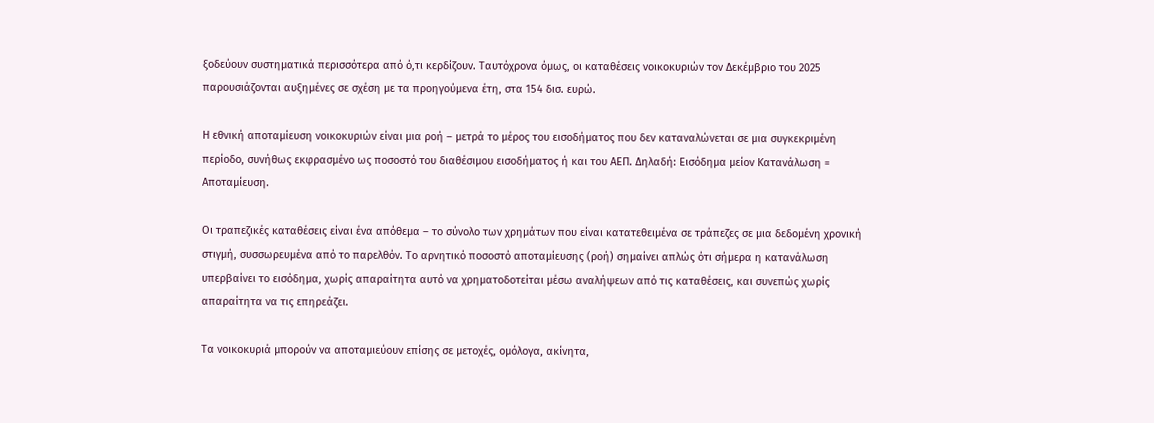ξοδεύουν συστηματικά περισσότερα από ό,τι κερδίζουν. Ταυτόχρονα όμως, οι καταθέσεις νοικοκυριών τον Δεκέμβριο του 2025 παρουσιάζονται αυξημένες σε σχέση με τα προηγούμενα έτη, στα 154 δισ. ευρώ.

Η εθνική αποταμίευση νοικοκυριών είναι μια ροή – μετρά το μέρος του εισοδήματος που δεν καταναλώνεται σε μια συγκεκριμένη περίοδο, συνήθως εκφρασμένο ως ποσοστό του διαθέσιμου εισοδήματος ή και του ΑΕΠ. Δηλαδή: Εισόδημα μείον Κατανάλωση = Αποταμίευση.

Οι τραπεζικές καταθέσεις είναι ένα απόθεμα – το σύνολο των χρημάτων που είναι κατατεθειμένα σε τράπεζες σε μια δεδομένη χρονική στιγμή, συσσωρευμένα από το παρελθόν. Το αρνητικό ποσοστό αποταμίευσης (ροή) σημαίνει απλώς ότι σήμερα η κατανάλωση υπερβαίνει το εισόδημα, χωρίς απαραίτητα αυτό να χρηματοδοτείται μέσω αναλήψεων από τις καταθέσεις, και συνεπώς χωρίς απαραίτητα να τις επηρεάζει.

Τα νοικοκυριά μπορούν να αποταμιεύουν επίσης σε μετοχές, ομόλογα, ακίνητα,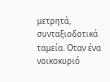μετρητά, συνταξιοδοτικά ταμεία. Οταν ένα νοικοκυριό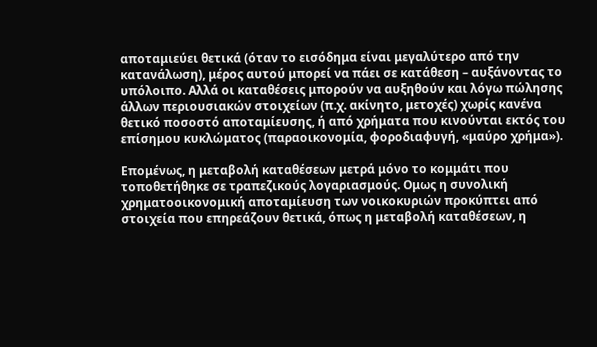αποταμιεύει θετικά (όταν το εισόδημα είναι μεγαλύτερο από την κατανάλωση), μέρος αυτού μπορεί να πάει σε κατάθεση – αυξάνοντας το υπόλοιπο. Αλλά οι καταθέσεις μπορούν να αυξηθούν και λόγω πώλησης άλλων περιουσιακών στοιχείων (π.χ. ακίνητο, μετοχές) χωρίς κανένα θετικό ποσοστό αποταμίευσης, ή από χρήματα που κινούνται εκτός του επίσημου κυκλώματος (παραοικονομία, φοροδιαφυγή, «μαύρο χρήμα»).

Επομένως, η μεταβολή καταθέσεων μετρά μόνο το κομμάτι που τοποθετήθηκε σε τραπεζικούς λογαριασμούς. Ομως η συνολική χρηματοοικονομική αποταμίευση των νοικοκυριών προκύπτει από στοιχεία που επηρεάζουν θετικά, όπως η μεταβολή καταθέσεων, η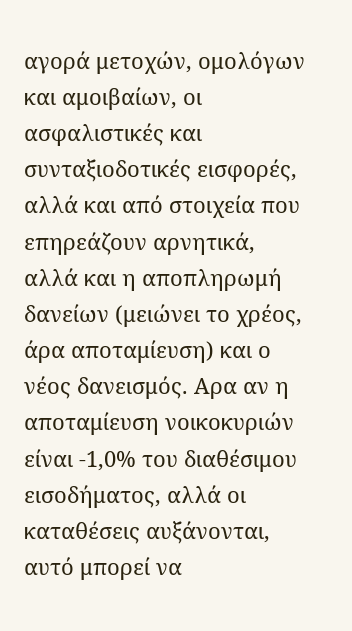αγορά μετοχών, ομολόγων και αμοιβαίων, οι ασφαλιστικές και συνταξιοδοτικές εισφορές, αλλά και από στοιχεία που επηρεάζουν αρνητικά, αλλά και η αποπληρωμή δανείων (μειώνει το χρέος, άρα αποταμίευση) και ο νέος δανεισμός. Αρα αν η αποταμίευση νοικοκυριών είναι -1,0% του διαθέσιμου εισοδήματος, αλλά οι καταθέσεις αυξάνονται, αυτό μπορεί να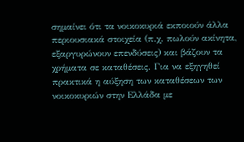σημαίνει ότι τα νοικοκυριά εκποιούν άλλα περιουσιακά στοιχεία (π.χ. πωλούν ακίνητα, εξαργυρώνουν επενδύσεις) και βάζουν τα χρήματα σε καταθέσεις. Για να εξηγηθεί πρακτικά η αύξηση των καταθέσεων των νοικοκυριών στην Ελλάδα με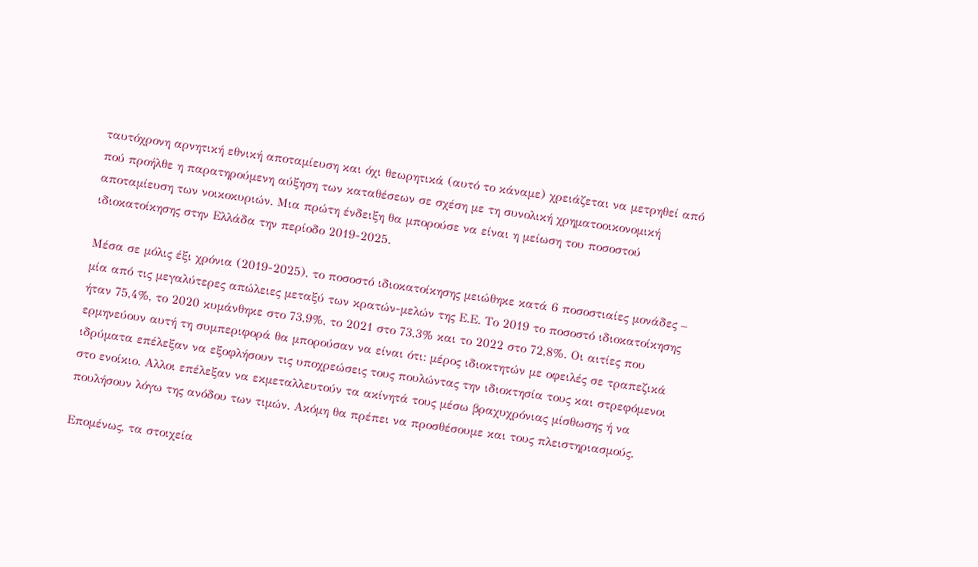ταυτόχρονη αρνητική εθνική αποταμίευση και όχι θεωρητικά (αυτό το κάναμε) χρειάζεται να μετρηθεί από πού προήλθε η παρατηρούμενη αύξηση των καταθέσεων σε σχέση με τη συνολική χρηματοοικονομική αποταμίευση των νοικοκυριών. Μια πρώτη ένδειξη θα μπορούσε να είναι η μείωση του ποσοστού ιδιοκατοίκησης στην Ελλάδα την περίοδο 2019-2025.

Μέσα σε μόλις έξι χρόνια (2019-2025), το ποσοστό ιδιοκατοίκησης μειώθηκε κατά 6 ποσοστιαίες μονάδες – μία από τις μεγαλύτερες απώλειες μεταξύ των κρατών-μελών της Ε.Ε. Το 2019 το ποσοστό ιδιοκατοίκησης ήταν 75,4%, το 2020 κυμάνθηκε στο 73,9%, το 2021 στο 73,3% και το 2022 στο 72,8%. Οι αιτίες που ερμηνεύουν αυτή τη συμπεριφορά θα μπορούσαν να είναι ότι: μέρος ιδιοκτητών με οφειλές σε τραπεζικά ιδρύματα επέλεξαν να εξοφλήσουν τις υποχρεώσεις τους πουλώντας την ιδιοκτησία τους και στρεφόμενοι στο ενοίκιο. Αλλοι επέλεξαν να εκμεταλλευτούν τα ακίνητά τους μέσω βραχυχρόνιας μίσθωσης ή να πουλήσουν λόγω της ανόδου των τιμών. Ακόμη θα πρέπει να προσθέσουμε και τους πλειστηριασμούς.

Επομένως, τα στοιχεία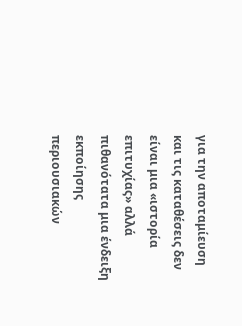για την αποταμίευση και τις καταθέσεις δεν είναι μια «ιστορία επιτυχίας» αλλά πιθανότατα μια ένδειξη εκποίησης περιουσιακών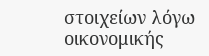στοιχείων λόγω οικονομικής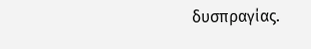δυσπραγίας.